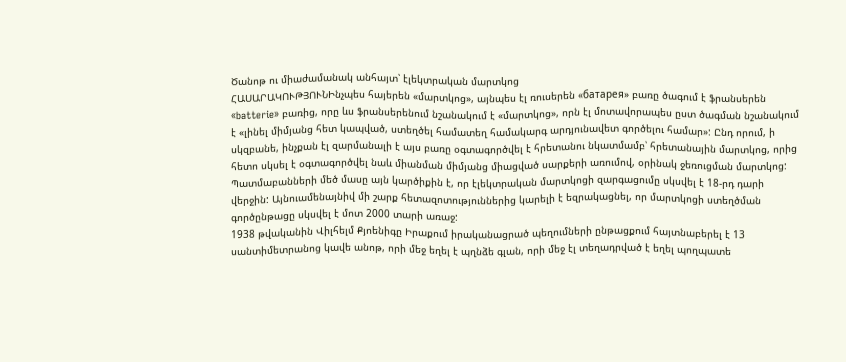Ծանոթ ու միաժամանակ անհայտ՝ էլեկտրական մարտկոց
ՀԱՍԱՐԱԿՈՒԹՅՈՒՆԻնչպես հայերեն «մարտկոց», այնպես էլ ռուսերեն «батарея» բառը ծագում է ֆրանսերեն «batterie» բառից, որը ևս ֆրանսերենում նշանակում է «մարտկոց», որն էլ մոտավորապես ըստ ծագման նշանակում է «լինել միմյանց հետ կապված, ստեղծել համատեղ համակարգ արդյունավետ գործելու համար»: Ընդ որում, ի սկզբանե, ինչքան էլ զարմանալի է այս բառը օգտագործվել է հրետանու նկատմամբ՝ հրետանային մարտկոց, որից հետո սկսել է օգտագործվել նաև միանման միմյանց միացված սարքերի առումով, օրինակ ջեռուցման մարտկոց: Պատմաբանների մեծ մասը այն կարծիքին է, որ էլեկտրական մարտկոցի զարգացումը սկսվել է 18-րդ դարի վերջին: Այնուամենայնիվ մի շարք հետազոտություններից կարելի է եզրակացնել, որ մարտկոցի ստեղծման գործընթացը սկսվել է մոտ 2000 տարի առաջ:
1938 թվականին Վիլհելմ Քյոենիգը Իրաքում իրականացրած պեղումների ընթացքում հայտնաբերել է 13 սանտիմետրանոց կավե անոթ, որի մեջ եղել է պղնձե գլան, որի մեջ էլ տեղադրված է եղել պողպատե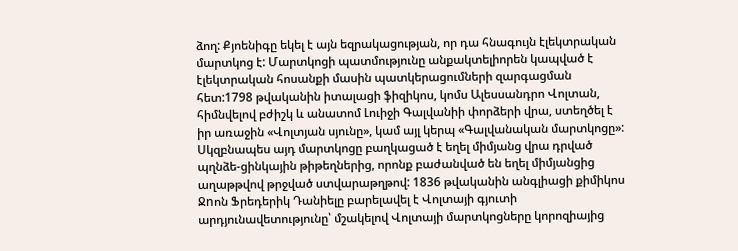ձող: Քյոենիգը եկել է այն եզրակացության, որ դա հնագույն էլեկտրական մարտկոց է: Մարտկոցի պատմությունը անքակտելիորեն կապված է էլեկտրական հոսանքի մասին պատկերացումների զարգացման հետ:1798 թվականին իտալացի ֆիզիկոս, կոմս Ալեսսանդրո Վոլտան, հիմնվելով բժիշկ և անատոմ Լուիջի Գալվանիի փորձերի վրա, ստեղծել է իր առաջին «Վոլտյան սյունը», կամ այլ կերպ «Գալվանական մարտկոցը»: Սկզբնապես այդ մարտկոցը բաղկացած է եղել միմյանց վրա դրված պղնձե-ցինկային թիթեղներից, որոնք բաժանված են եղել միմյանցից աղաթթվով թրջված ստվարաթղթով: 1836 թվականին անգլիացի քիմիկոս Ջnոն Ֆրեդերիկ Դանիելը բարելավել է Վոլտայի գյուտի արդյունավետությունը՝ մշակելով Վոլտայի մարտկոցները կորոզիայից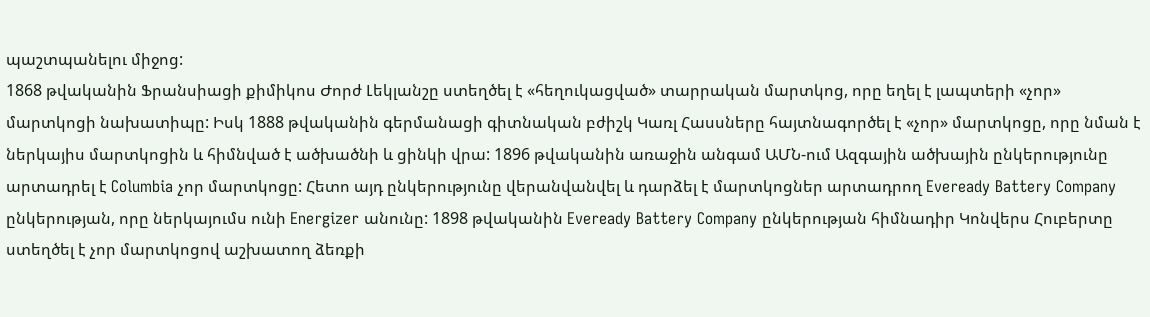պաշտպանելու միջոց:
1868 թվականին Ֆրանսիացի քիմիկոս Ժորժ Լեկլանշը ստեղծել է «հեղուկացված» տարրական մարտկոց, որը եղել է լապտերի «չոր» մարտկոցի նախատիպը: Իսկ 1888 թվականին գերմանացի գիտնական բժիշկ Կառլ Հասսները հայտնագործել է «չոր» մարտկոցը, որը նման է ներկայիս մարտկոցին և հիմնված է ածխածնի և ցինկի վրա: 1896 թվականին առաջին անգամ ԱՄՆ-ում Ազգային ածխային ընկերությունը արտադրել է Columbia չոր մարտկոցը: Հետո այդ ընկերությունը վերանվանվել և դարձել է մարտկոցներ արտադրող Eveready Battery Company ընկերության, որը ներկայումս ունի Energizer անունը: 1898 թվականին Eveready Battery Company ընկերության հիմնադիր Կոնվերս Հուբերտը ստեղծել է չոր մարտկոցով աշխատող ձեռքի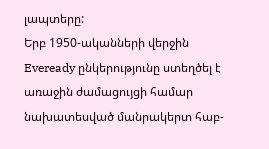լապտերը:
Երբ 1950-ականների վերջին Eveready ընկերությունը ստեղծել է առաջին ժամացույցի համար նախատեսված մանրակերտ հաբ-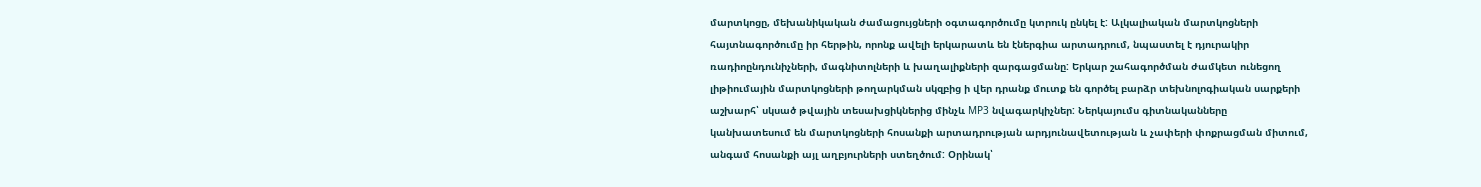մարտկոցը, մեխանիկական ժամացույցների օգտագործումը կտրուկ ընկել է: Ալկալիական մարտկոցների հայտնագործումը իր հերթին, որոնք ավելի երկարատև են էներգիա արտադրում, նպաստել է դյուրակիր ռադիոընդունիչների, մագնիտոլների և խաղալիքների զարգացմանը: Երկար շահագործման ժամկետ ունեցող լիթիումային մարտկոցների թողարկման սկզբից ի վեր դրանք մուտք են գործել բարձր տեխնոլոգիական սարքերի աշխարհ՝ սկսած թվային տեսախցիկներից մինչև MP3 նվագարկիչներ: Ներկայումս գիտնականները կանխատեսում են մարտկոցների հոսանքի արտադրության արդյունավետության և չափերի փոքրացման միտում, անգամ հոսանքի այլ աղբյուրների ստեղծում: Օրինակ՝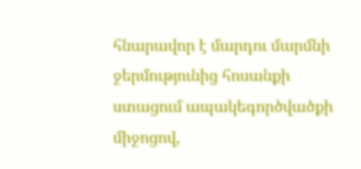հնարավոր է մարդու մարմնի ջերմությունից հոսանքի ստացում ապակեգործվածքի միջոցով,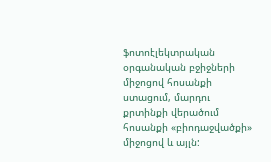ֆոտոէլեկտրական օրգանական բջիջների միջոցով հոսանքի ստացում, մարդու քրտինքի վերածում հոսանքի «բիոդաջվածքի» միջոցով և այլն: